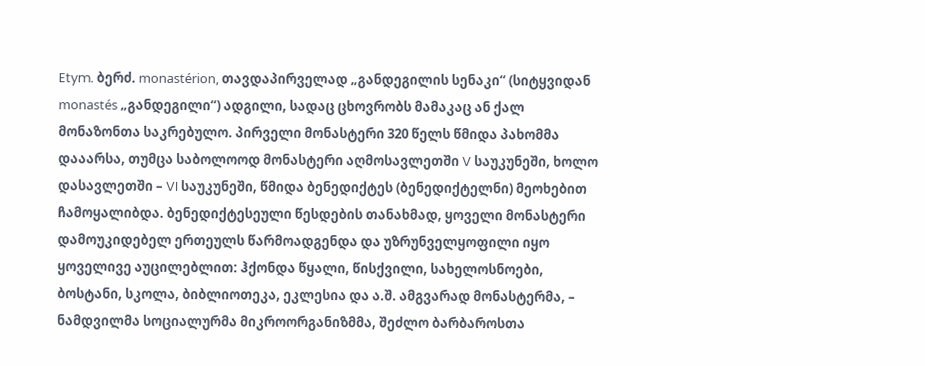Etym. ბერძ. monastérion, თავდაპირველად „განდეგილის სენაკი“ (სიტყვიდან monastés „განდეგილი“) ადგილი, სადაც ცხოვრობს მამაკაც ან ქალ მონაზონთა საკრებულო. პირველი მონასტერი 320 წელს წმიდა პახომმა დააარსა, თუმცა საბოლოოდ მონასტერი აღმოსავლეთში V საუკუნეში, ხოლო დასავლეთში – VI საუკუნეში, წმიდა ბენედიქტეს (ბენედიქტელნი) მეოხებით ჩამოყალიბდა. ბენედიქტესეული წესდების თანახმად, ყოველი მონასტერი დამოუკიდებელ ერთეულს წარმოადგენდა და უზრუნველყოფილი იყო ყოველივე აუცილებლით: ჰქონდა წყალი, წისქვილი, სახელოსნოები, ბოსტანი, სკოლა, ბიბლიოთეკა, ეკლესია და ა.შ. ამგვარად მონასტერმა, – ნამდვილმა სოციალურმა მიკროორგანიზმმა, შეძლო ბარბაროსთა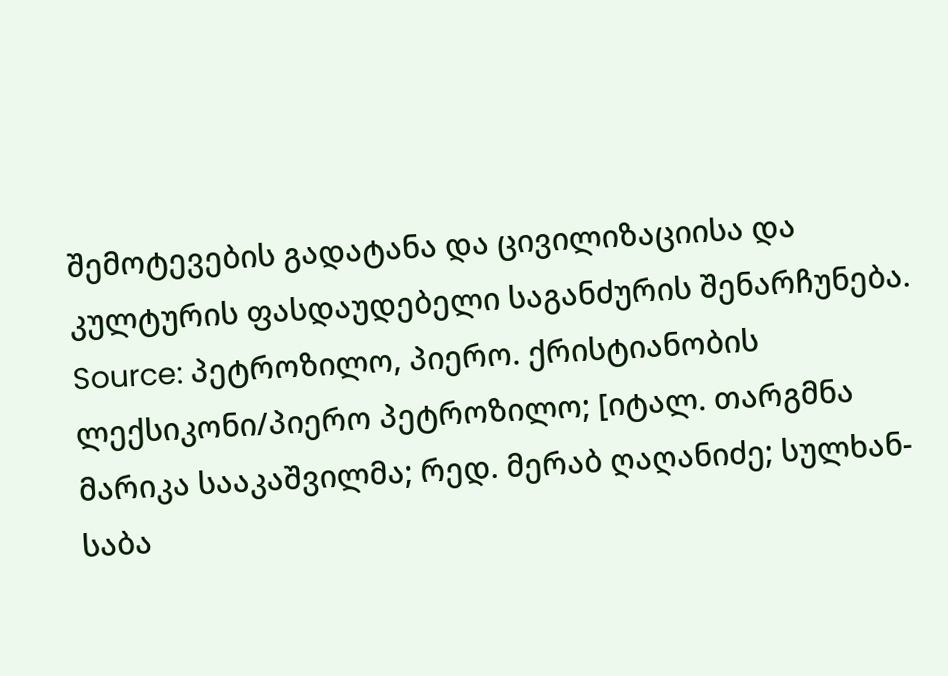შემოტევების გადატანა და ცივილიზაციისა და კულტურის ფასდაუდებელი საგანძურის შენარჩუნება.
Source: პეტროზილო, პიერო. ქრისტიანობის ლექსიკონი/პიერო პეტროზილო; [იტალ. თარგმნა მარიკა სააკაშვილმა; რედ. მერაბ ღაღანიძე; სულხან-საბა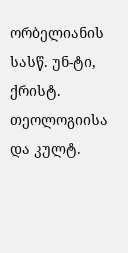ორბელიანის სასწ. უნ-ტი, ქრისტ. თეოლოგიისა და კულტ.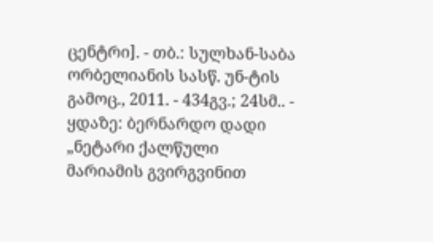ცენტრი]. - თბ.: სულხან-საბა ორბელიანის სასწ. უნ-ტის გამოც., 2011. - 434გვ.; 24სმ.. - ყდაზე: ბერნარდო დადი „ნეტარი ქალწული მარიამის გვირგვინით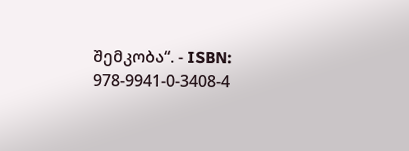შემკობა“. - ISBN: 978-9941-0-3408-4